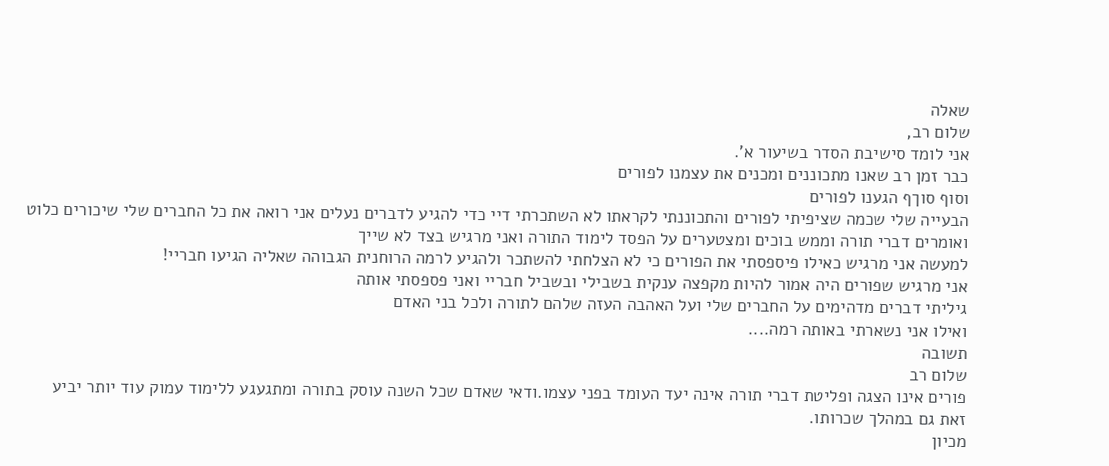שאלה
שלום רב,
אני לומד סישיבת הסדר בשיעור א'.
כבר זמן רב שאנו מתכוננים ומכנים את עצמנו לפורים
וסוף סוךף הגענו לפורים
הבעייה שלי שכמה שציפיתי לפורים והתכוננתי לקראתו לא השתכרתי דיי כדי להגיע לדברים נעלים אני רואה את כל החברים שלי שיכורים כלוט ואומרים דברי תורה וממש בוכים ומצטערים על הפסד לימוד התורה ואני מרגיש בצד לא שייך
למעשה אני מרגיש כאילו פיספסתי את הפורים כי לא הצלחתי להשתכר ולהגיע לרמה הרוחנית הגבוהה שאליה הגיעו חבריי!
אני מרגיש שפורים היה אמור להיות מקפצה ענקית בשבילי ובשביל חבריי ואני פספסתי אותה
גיליתי דברים מדהימים על החברים שלי ועל האהבה העזה שלהם לתורה ולכל בני האדם
ואילו אני נשארתי באותה רמה....
תשובה
שלום רב
פורים אינו הצגה ופליטת דברי תורה אינה יעד העומד בפני עצמו.ודאי שאדם שכל השנה עוסק בתורה ומתגעגע ללימוד עמוק עוד יותר יביע זאת גם במהלך שכרותו.
מכיון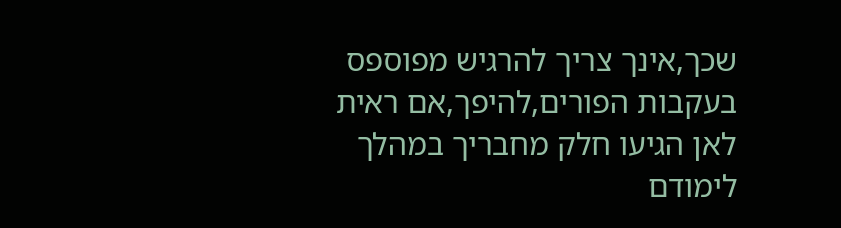שכך,אינך צריך להרגיש מפוספס בעקבות הפורים,להיפך,אם ראית לאן הגיעו חלק מחבריך במהלך לימודם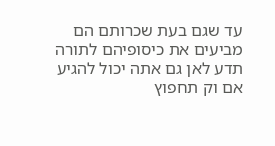עד שגם בעת שכרותם הם מביעים את כיסופיהם לתורה תדע לאן גם אתה יכול להגיע אם וק תחפוץ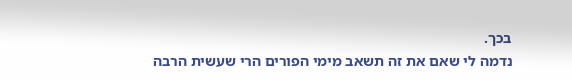בכך.
נדמה לי שאם את זה תשאב מימי הפורים הרי שעשית הרבה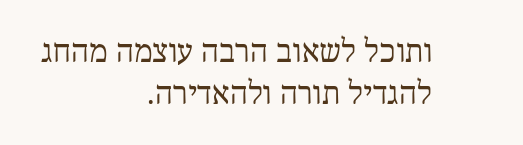ותוכל לשאוב הרבה עוצמה מהחג להגדיל תורה ולהאדירה.